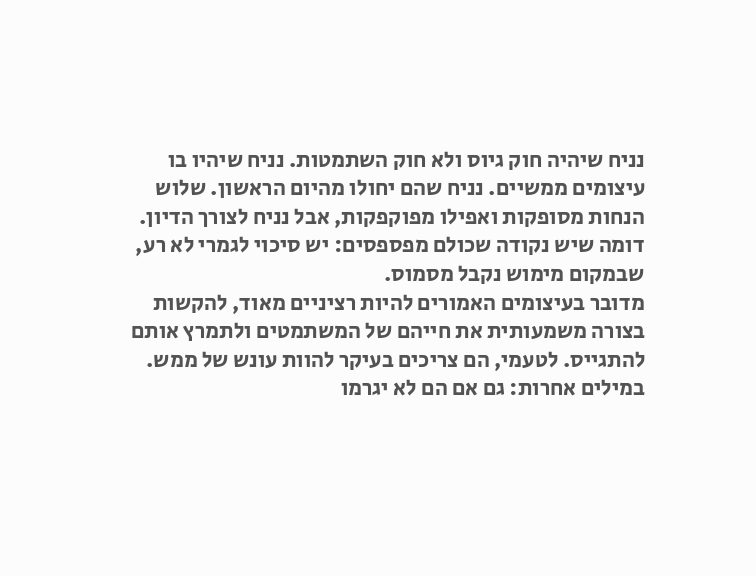נניח שיהיה חוק גיוס ולא חוק השתמטות. נניח שיהיו בו עיצומים ממשיים. נניח שהם יחולו מהיום הראשון. שלוש הנחות מסופקות ואפילו מפוקפקות, אבל נניח לצורך הדיון. דומה שיש נקודה שכולם מפספסים: יש סיכוי לגמרי לא רע, שבמקום מימוש נקבל מסמוס.
מדובר בעיצומים האמורים להיות רציניים מאוד, להקשות בצורה משמעותית את חייהם של המשתמטים ולתמרץ אותם להתגייס. לטעמי, הם צריכים בעיקר להוות עונש של ממש. במילים אחרות: גם אם הם לא יגרמו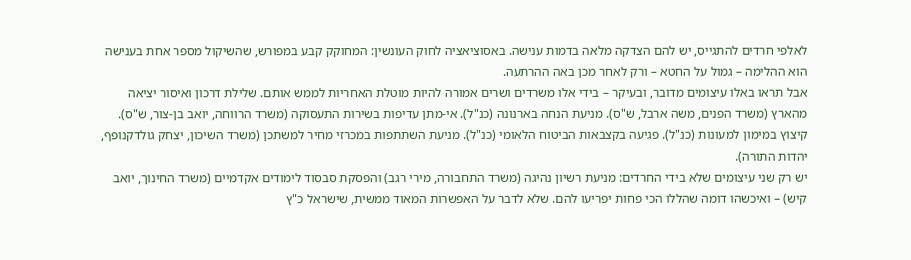לאלפי חרדים להתגייס, יש להם הצדקה מלאה בדמות ענישה. באסוציאציה לחוק העונשין: המחוקק קבע במפורש, שהשיקול מספר אחת בענישה הוא ההלימה – גמול על החטא – ורק לאחר מכן באה ההרתעה.
אבל תראו באלו עיצומים מדובר, ובעיקר – בידי אלו משרדים ושרים אמורה להיות מוטלת האחריות לממש אותם. שלילת דרכון ואיסור יציאה מהארץ (משרד הפנים, משה ארבל, ש"ס). מניעת הנחה בארנונה (כנ"ל). אי-מתן עדיפות בשירות התעסוקה (משרד הרווחה, יואב בן-צור, ש"ס). קיצוץ במימון למעונות (כנ"ל). פגיעה בקצבאות הביטוח הלאומי (כנ"ל). מניעת השתתפות במכרזי מחיר למשתכן (משרד השיכון, יצחק גולדקנופף, יהדות התורה).
יש רק שני עיצומים שלא בידי החרדים: מניעת רשיון נהיגה (משרד התחבורה, מירי רגב) והפסקת סבסוד לימודים אקדמיים (משרד החינוך, יואב קיש) – ואיכשהו דומה שהללו הכי פחות יפריעו להם. שלא לדבר על האפשרות המאוד ממשית, שישראל כ"ץ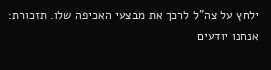ילחץ על צה"ל לרכך את מבצעי האכיפה שלו. תזכורת: אנחנו יודעים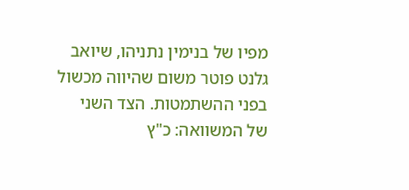מפיו של בנימין נתניהו, שיואב גלנט פוטר משום שהיווה מכשול בפני ההשתמטות. הצד השני של המשוואה: כ"ץ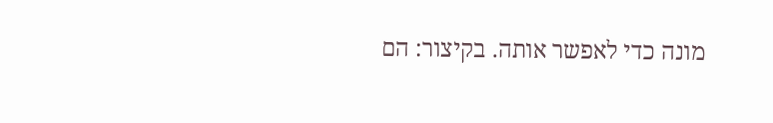מונה כדי לאפשר אותה. בקיצור: הם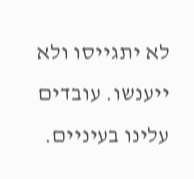לא יתגייסו ולא ייענשו. עובדים עלינו בעיניים.